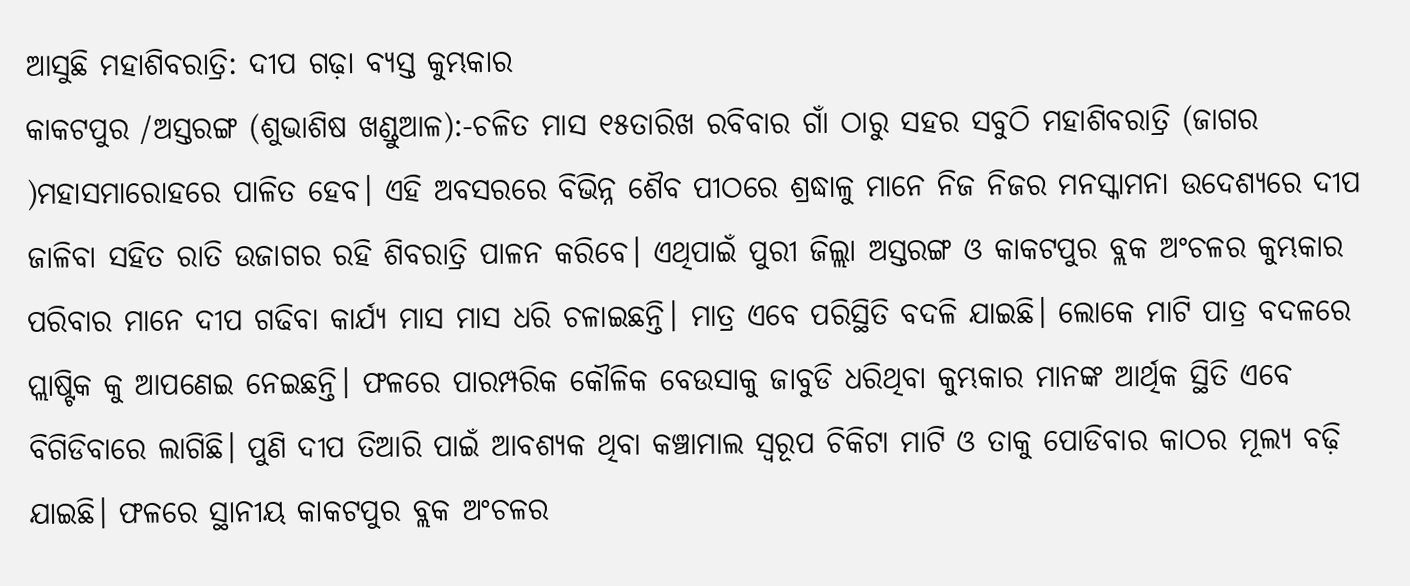ଆସୁଛି ମହାଶିବରାତ୍ରି: ଦୀପ ଗଢ଼ା ବ୍ୟସ୍ତ କୁମ୍ଭକାର
କାକଟପୁର /ଅସ୍ତରଙ୍ଗ (ଶୁଭାଶିଷ ଖଣ୍ଡୁଆଳ):-ଚଳିତ ମାସ ୧୫ତାରିଖ ରବିବାର ଗାଁ ଠାରୁ ସହର ସବୁଠି ମହାଶିବରାତ୍ରି (ଜାଗର )ମହାସମାରୋହରେ ପାଳିତ ହେବ। ଏହି ଅବସରରେ ବିଭିନ୍ନ ଶୈବ ପୀଠରେ ଶ୍ରଦ୍ଧାଳୁ ମାନେ ନିଜ ନିଜର ମନସ୍କାମନା ଉଦେଶ୍ୟରେ ଦୀପ ଜାଳିବା ସହିତ ରାତି ଉଜାଗର ରହି ଶିବରାତ୍ରି ପାଳନ କରିବେ। ଏଥିପାଇଁ ପୁରୀ ଜିଲ୍ଲା ଅସ୍ତରଙ୍ଗ ଓ କାକଟପୁର ବ୍ଲକ ଅଂଚଳର କୁମ୍ଭକାର ପରିବାର ମାନେ ଦୀପ ଗଢିବା କାର୍ଯ୍ୟ ମାସ ମାସ ଧରି ଚଳାଇଛନ୍ତି। ମାତ୍ର ଏବେ ପରିସ୍ଥିତି ବଦଳି ଯାଇଛି। ଲୋକେ ମାଟି ପାତ୍ର ବଦଳରେ ପ୍ଲାଷ୍ଟିକ କୁ ଆପଣେଇ ନେଇଛନ୍ତି। ଫଳରେ ପାରମ୍ପରିକ କୌଳିକ ବେଉସାକୁ ଜାବୁଡି ଧରିଥିବା କୁମ୍ଭକାର ମାନଙ୍କ ଆର୍ଥିକ ସ୍ଥିତି ଏବେ ବିଗିଡିବାରେ ଲାଗିଛି। ପୁଣି ଦୀପ ତିଆରି ପାଇଁ ଆବଶ୍ୟକ ଥିବା କଞ୍ଚାମାଲ ସ୍ୱରୂପ ଚିକିଟା ମାଟି ଓ ତାକୁ ପୋଡିବାର କାଠର ମୂଲ୍ୟ ବଢ଼ି ଯାଇଛି। ଫଳରେ ସ୍ଥାନୀୟ କାକଟପୁର ବ୍ଲକ ଅଂଚଳର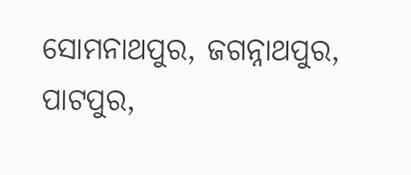ସୋମନାଥପୁର, ଜଗନ୍ନାଥପୁର, ପାଟପୁର,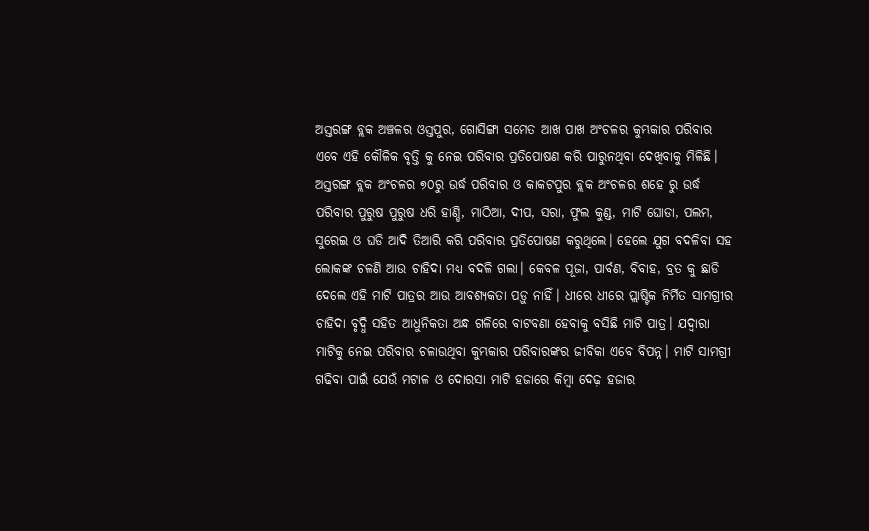ଅସ୍ତରଙ୍ଗ ବ୍ଲକ ଅଞ୍ଚଳର ଓସ୍ତପୁର, ଗୋସିଙ୍ଗା ସମେତ ଆଖ ପାଖ ଅଂଚଳର କୁମ୍ଭକାର ପରିବାର ଏବେ ଏହି କୌଳିକ ବୃତ୍ତି କୁ ନେଇ ପରିବାର ପ୍ରତିପୋଷଣ କରି ପାରୁନଥିବା ଦେଖିବାକୁ ମିଳିଛି। ଅସ୍ତରଙ୍ଗ ବ୍ଲକ ଅଂଚଳର ୭୦ରୁ ଉର୍ଦ୍ଧ ପରିବାର ଓ କାକଟପୁର ବ୍ଲକ ଅଂଚଳର ଶହେ ରୁ ଉର୍ଦ୍ଧ ପରିବାର ପୁରୁଷ ପୁରୁଷ ଧରି ହାଣ୍ଡି, ମାଠିଆ, ଦୀପ, ସରା, ଫୁଲ କୁଣ୍ଡ, ମାଟି ଘୋଡା, ପଲମ, ସୁରେଇ ଓ ଘଡି ଆଦି ତିଆରି କରି ପରିବାର ପ୍ରତିପୋଷଣ କରୁଥିଲେ। ହେଲେ ଯୁଗ ବଦଳିବା ସହ ଲୋକଙ୍କ ଚଳଣି ଆଉ ଚାହିଦା ମଧ୍ୟ ବଦଳି ଗଲା। କେବଳ ପୂଜା, ପାର୍ବଣ, ବିବାହ, ବ୍ରତ କୁ ଛାଡି ଦେଲେ ଏହି ମାଟି ପାତ୍ରର ଆଉ ଆବଶ୍ୟକତା ପଡ଼ୁ ନାହିଁ। ଧୀରେ ଧୀରେ ପ୍ଲାଷ୍ଟିକ ନିର୍ମିତ ସାମଗ୍ରୀର ଚାହିଦା ବୃଦ୍ଧି ସହିତ ଆଧୁନିକତା ଅନ୍ଧ ଗଳିରେ ବାଟବଣା ହେବାକୁ ବସିଛି ମାଟି ପାତ୍ର। ଯଦ୍ୱାରା ମାଟିକୁ ନେଇ ପରିବାର ଚଳାଉଥିବା କୁମ୍ଭକାର ପରିବାରଙ୍କର ଜୀବିକା ଏବେ ବିପନ୍ନ। ମାଟି ସାମଗ୍ରୀ ଗଢିବା ପାଇଁ ଯେଉଁ ମଟାଳ ଓ ଦୋରସା ମାଟି ହଜାରେ କିମ୍ବା ଦେଢ଼ ହଜାର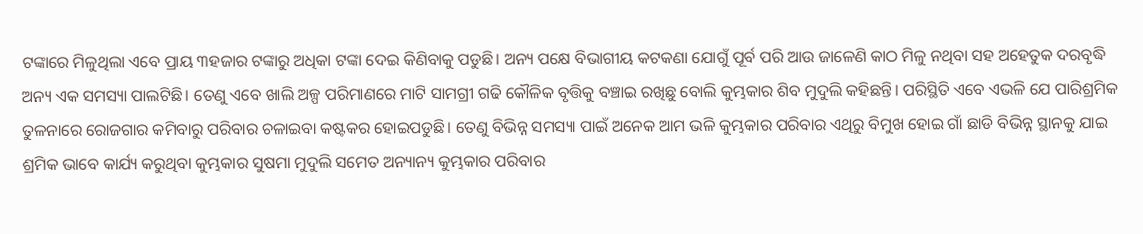ଟଙ୍କାରେ ମିଳୁଥିଲା ଏବେ ପ୍ରାୟ ୩ହଜାର ଟଙ୍କାରୁ ଅଧିକା ଟଙ୍କା ଦେଇ କିଣିବାକୁ ପଡୁଛି। ଅନ୍ୟ ପକ୍ଷେ ବିଭାଗୀୟ କଟକଣା ଯୋଗୁଁ ପୂର୍ବ ପରି ଆଉ ଜାଳେଣି କାଠ ମିଳୁ ନଥିବା ସହ ଅହେତୁକ ଦରବୃଦ୍ଧି ଅନ୍ୟ ଏକ ସମସ୍ୟା ପାଲଟିଛି। ତେଣୁ ଏବେ ଖାଲି ଅଳ୍ପ ପରିମାଣରେ ମାଟି ସାମଗ୍ରୀ ଗଢି କୌଳିକ ବୃତ୍ତିକୁ ବଞ୍ଚାଇ ରଖିଛୁ ବୋଲି କୁମ୍ଭକାର ଶିବ ମୁଦୁଲି କହିଛନ୍ତି। ପରିସ୍ଥିତି ଏବେ ଏଭଳି ଯେ ପାରିଶ୍ରମିକ ତୁଳନାରେ ରୋଜଗାର କମିବାରୁ ପରିବାର ଚଳାଇବା କଷ୍ଟକର ହୋଇପଡୁଛି। ତେଣୁ ବିଭିନ୍ନ ସମସ୍ୟା ପାଇଁ ଅନେକ ଆମ ଭଳି କୁମ୍ଭକାର ପରିବାର ଏଥିରୁ ବିମୁଖ ହୋଇ ଗାଁ ଛାଡି ବିଭିନ୍ନ ସ୍ଥାନକୁ ଯାଇ ଶ୍ରମିକ ଭାବେ କାର୍ଯ୍ୟ କରୁଥିବା କୁମ୍ଭକାର ସୁଷମା ମୁଦୁଲି ସମେତ ଅନ୍ୟାନ୍ୟ କୁମ୍ଭକାର ପରିବାର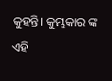କୁହନ୍ତି। କୁମ୍ଭକାର ଙ୍କ ଏହି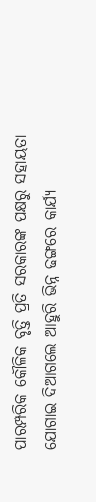ପାରମ୍ପରିକ କୌଳିକ ବୃତ୍ତି ପ୍ରତି ସରକାରଙ୍କ ପକ୍ଷରୁ ସହାୟତା ଯୋଗାଇ ଦିଆଗଲେ ଆହୁରି ଭିନ୍ନ ଢଙ୍ଗରେ କାର୍ଯ୍ୟ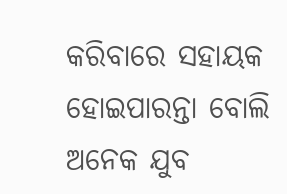କରିବାରେ ସହାୟକ ହୋଇପାରନ୍ତା ବୋଲି ଅନେକ ଯୁବ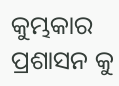କୁମ୍ଭକାର ପ୍ରଶାସନ କୁ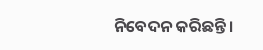ନିବେଦନ କରିଛନ୍ତି।